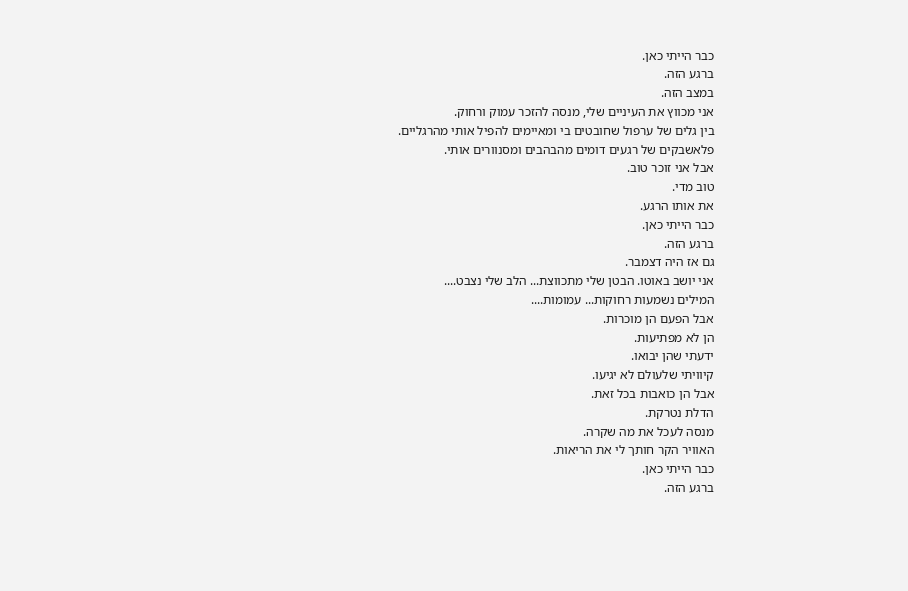כבר הייתי כאן.
ברגע הזה.
במצב הזה.
אני מכווץ את העיניים שלי, מנסה להזכר עמוק ורחוק.
בין גלים של ערפול שחובטים בי ומאיימים להפיל אותי מהרגליים.
פלאשבקים של רגעים דומים מהבהבים ומסנוורים אותי.
אבל אני זוכר טוב.
טוב מדי.
את אותו הרגע.
כבר הייתי כאן.
ברגע הזה.
גם אז היה דצמבר.
אני יושב באוטו. הבטן שלי מתכווצת... הלב שלי נצבט....
המילים נשמעות רחוקות... עמומות....
אבל הפעם הן מוכרות.
הן לא מפתיעות.
ידעתי שהן יבואו.
קיוויתי שלעולם לא יגיעו.
אבל הן כואבות בכל זאת.
הדלת נטרקת.
מנסה לעכל את מה שקרה.
האוויר הקר חותך לי את הריאות.
כבר הייתי כאן.
ברגע הזה.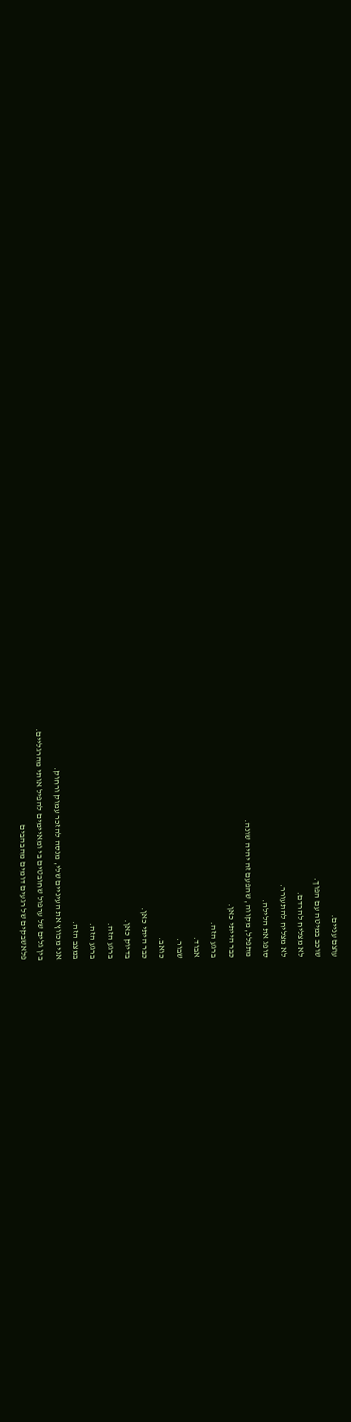עוצם עניים.
שוכב במיטה עם הפוך.
לא מצליח להרדם.
לא מצליח להתעורר.
סופג את הלילה.
מתפלל, מקווה, שהפעם זה יהיה שונה.
כבר הייתי כאן.
ברגע הזה.
אבוד.
שבור.
כואב.
כבר היתי כאן.
בדיוק כאן.
ברגע הזה.
ברגע הזה.
במצב הזה.
אני מכווץ את העיניים שלי, מנסה להזכר עמוק ורחוק.
בין גלים של ערפול שחובטים בי ומאיימים להפיל אותי מהרגליים.
פלאשבקים של רגעים דומים מהבהבים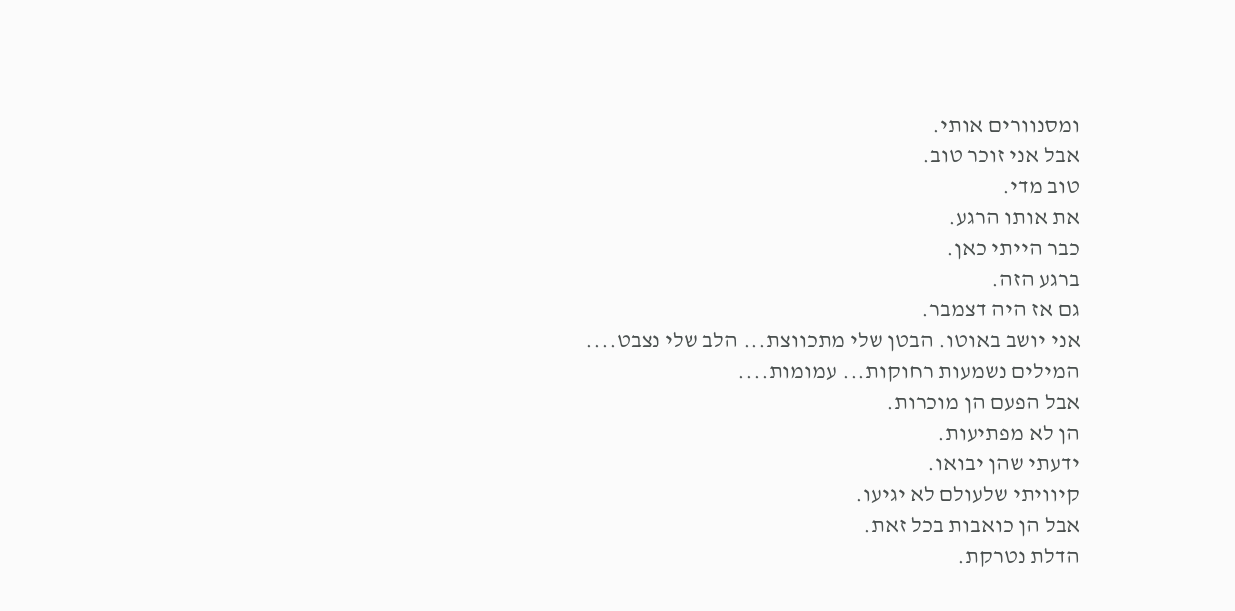ומסנוורים אותי.
אבל אני זוכר טוב.
טוב מדי.
את אותו הרגע.
כבר הייתי כאן.
ברגע הזה.
גם אז היה דצמבר.
אני יושב באוטו. הבטן שלי מתכווצת... הלב שלי נצבט....
המילים נשמעות רחוקות... עמומות....
אבל הפעם הן מוכרות.
הן לא מפתיעות.
ידעתי שהן יבואו.
קיוויתי שלעולם לא יגיעו.
אבל הן כואבות בכל זאת.
הדלת נטרקת.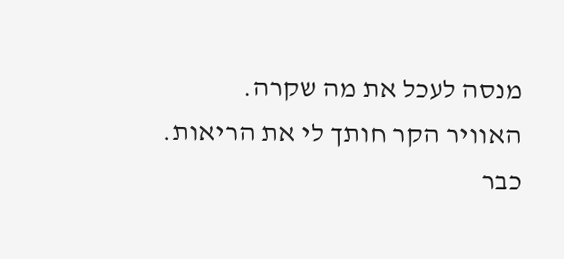מנסה לעכל את מה שקרה.
האוויר הקר חותך לי את הריאות.
כבר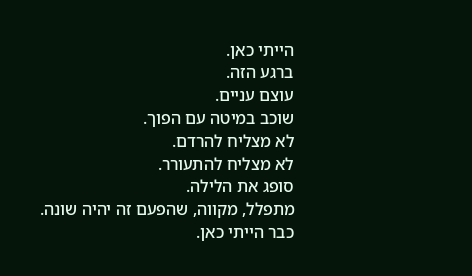הייתי כאן.
ברגע הזה.
עוצם עניים.
שוכב במיטה עם הפוך.
לא מצליח להרדם.
לא מצליח להתעורר.
סופג את הלילה.
מתפלל, מקווה, שהפעם זה יהיה שונה.
כבר הייתי כאן.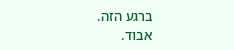ברגע הזה.
אבוד.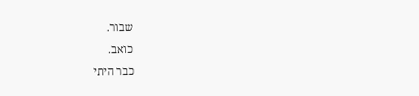שבור.
כואב.
כבר היתי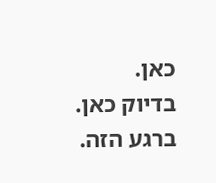כאן.
בדיוק כאן.
ברגע הזה.